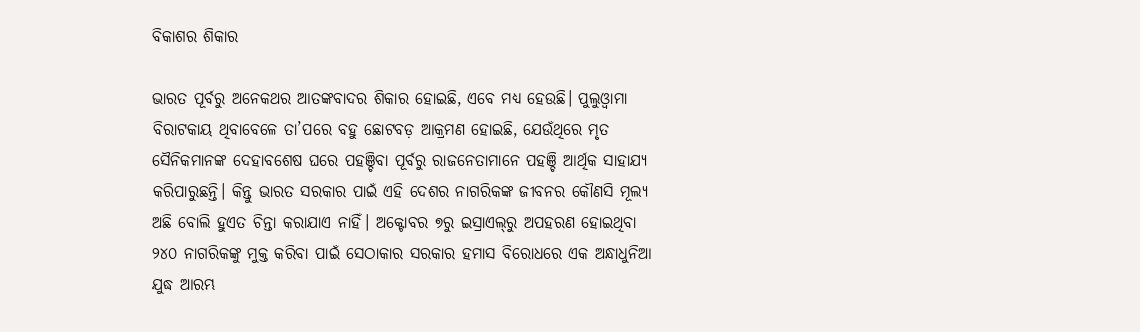ବିକାଶର ଶିକାର

ଭାରତ ପୂର୍ବରୁ ଅନେକଥର ଆତଙ୍କବାଦର ଶିକାର ହୋଇଛି, ଏବେ ମଧ୍ୟ ହେଉଛି। ପୁଲୁଓ୍ବାମା ବିରାଟକାୟ ଥିବାବେଳେ ତା’ପରେ ବହୁ ଛୋଟବଡ଼ ଆକ୍ରମଣ ହୋଇଛି, ଯେଉଁଥିରେ ମୃତ ସୈନିକମାନଙ୍କ ଦେହାବଶେଷ ଘରେ ପହଞ୍ଚିବା ପୂର୍ବରୁ ରାଜନେତାମାନେ ପହଞ୍ଚି ଆର୍ଥିକ ସାହାଯ୍ୟ କରିପାରୁଛନ୍ତି। କିନ୍ତୁ ଭାରତ ସରକାର ପାଇଁ ଏହି ଦେଶର ନାଗରିକଙ୍କ ଜୀବନର କୌଣସି ମୂଲ୍ୟ ଅଛି ବୋଲି ହୁଏତ ଚିନ୍ତା କରାଯାଏ ନାହିଁ। ଅକ୍ଟୋବର ୭ରୁ ଇସ୍ରାଏଲ୍‌ରୁ ଅପହରଣ ହୋଇଥିବା ୨୪୦ ନାଗରିକଙ୍କୁ ମୁକ୍ତ କରିବା ପାଇଁ ସେଠାକାର ସରକାର ହମାସ ବିରୋଧରେ ଏକ ଅନ୍ଧାଧୁନିଆ ଯୁଦ୍ଧ ଆରମ୍ଭ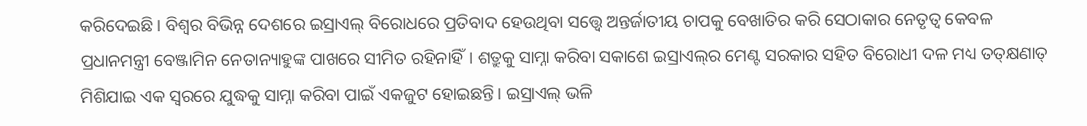କରିଦେଇଛି। ବିଶ୍ୱର ବିଭିନ୍ନ ଦେଶରେ ଇସ୍ରାଏଲ୍‌ ବିରୋଧରେ ପ୍ରତିବାଦ ହେଉଥିବା ସତ୍ତ୍ୱେ ଅନ୍ତର୍ଜାତୀୟ ଚାପକୁ ବେଖାତିର କରି ସେଠାକାର ନେତୃତ୍ୱ କେବଳ ପ୍ରଧାନମନ୍ତ୍ରୀ ବେଞ୍ଜାମିନ ନେତାନ୍ୟାହୁଙ୍କ ପାଖରେ ସୀମିତ ରହିନାହିଁ। ଶତ୍ରୁକୁ ସାମ୍ନା କରିବା ସକାଶେ ଇସ୍ରାଏଲ୍‌ର ମେଣ୍ଟ ସରକାର ସହିତ ବିରୋଧୀ ଦଳ ମଧ୍ୟ ତତ୍‌କ୍ଷଣାତ୍‌ ମିଶିଯାଇ ଏକ ସ୍ବରରେ ଯୁଦ୍ଧକୁ ସାମ୍ନା କରିବା ପାଇଁ ଏକଜୁଟ ହୋଇଛନ୍ତି। ଇସ୍ରାଏଲ୍‌ ଭଳି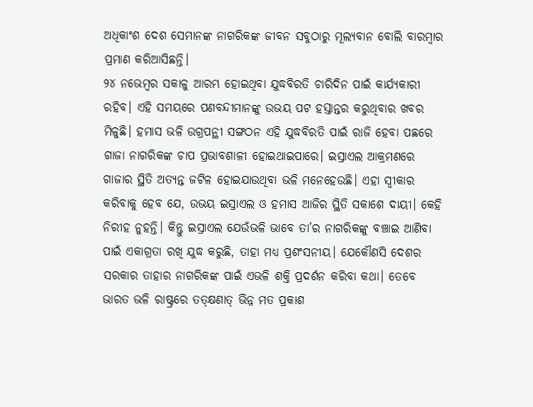ଅଧିକାଂଶ ଦେଶ ସେମାନଙ୍କ ନାଗରିକଙ୍କ ଜୀବନ ସବୁଠାରୁ ମୂଲ୍ୟବାନ ବୋଲି ବାରମ୍ବାର ପ୍ରମାଣ କରିଆସିଛନ୍ତି।
୨୪ ନଭେମ୍ବର ସକାଳୁ ଆରମ୍ଭ ହୋଇଥିବା ଯୁଦ୍ଧବିରତି ଚାରିଦିନ ପାଇଁ କାର୍ଯ୍ୟକାରୀ ରହିବ। ଏହି ସମୟରେ ପଣବନ୍ଦୀମାନଙ୍କୁ ଉଭୟ ପଟ ହସ୍ତାନ୍ତର କରୁଥିବାର ଖବର ମିଳୁଛି। ହମାସ ଭଳି ଉଗ୍ରପନ୍ଥୀ ସଙ୍ଗଠନ ଏହି ଯୁଦ୍ଧବିରତି ପାଇଁ ରାଜି ହେବା ପଛରେ ଗାଜା ନାଗରିକଙ୍କ ଚାପ ପ୍ରଭାବଶାଳୀ ହୋଇଥାଇପାରେ। ଇସ୍ରାଏଲ ଆକ୍ରମଣରେ ଗାଜାର ସ୍ଥିତି ଅତ୍ୟନ୍ତ ଜଟିଳ ହୋଇଯାଉଥିବା ଭଳି ମନେହେଉଛି। ଏହା ସ୍ବୀକାର କରିବାକୁ ହେବ ଯେ, ଉଭୟ ଇସ୍ରାଏଲ ଓ ହମାସ ଆଜିର ସ୍ଥିତି ସକାଶେ ଦାୟୀ। କେହି ନିରୀହ ନୁହନ୍ତି। କିନ୍ତୁ ଇସ୍ରାଏଲ ଯେଉଁଭଳି ଭାବେ ତା’ର ନାଗରିକଙ୍କୁ ବଞ୍ଚାଇ ଆଣିବା ପାଇଁ ଏକାଗ୍ରତା ରଖି ଯୁଦ୍ଧ କରୁଛି, ତାହା ମଧ୍ୟ ପ୍ରଶଂସନୀୟ। ଯେକୌଣସି ଦେଶର ସରକାର ତାହାର ନାଗରିକଙ୍କ ପାଇଁ ଏଭଳି ଶକ୍ତି ପ୍ରଦର୍ଶନ କରିବା କଥା। ତେବେ ଭାରତ ଭଳି ରାଷ୍ଟ୍ରରେ ତତ୍‌କ୍ଷଣାତ୍‌ ଭିନ୍ନ ମତ ପ୍ରକାଶ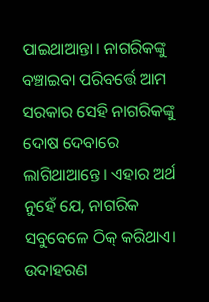ପାଇଥାଆନ୍ତା। ନାଗରିକଙ୍କୁ ବଞ୍ଚାଇବା ପରିବର୍ତ୍ତେ ଆମ ସରକାର ସେହି ନାଗରିକଙ୍କୁ ଦୋଷ ଦେବାରେ ଲାଗିଥାଆନ୍ତେ। ଏହାର ଅର୍ଥ ନୁହେଁ ଯେ, ନାଗରିକ ସବୁବେଳେ ଠିକ୍‌ କରିଥାଏ। ଉଦାହରଣ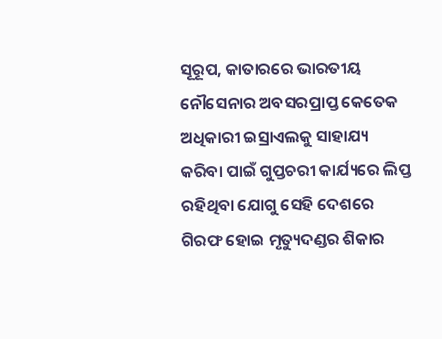ସୂରୂପ, କାତାରରେ ଭାରତୀୟ ନୌସେନାର ଅବସରପ୍ରାପ୍ତ କେତେକ ଅଧିକାରୀ ଇସ୍ରାଏଲକୁ ସାହାଯ୍ୟ କରିବା ପାଇଁ ଗୁପ୍ତଚରୀ କାର୍ଯ୍ୟରେ ଲିପ୍ତ ରହିଥିବା ଯୋଗୁ ସେହି ଦେଶରେ ଗିରଫ ହୋଇ ମୃତ୍ୟୁଦଣ୍ଡର ଶିକାର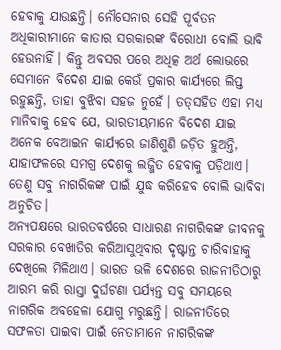ହେବାକୁ ଯାଉଛନ୍ତି। ନୌସେନାର ସେହି ପୂର୍ବତନ ଅଧିକାରୀମାନେ କାତାର ସରକାରଙ୍କ ବିରୋଧୀ ବୋଲି ଭାବି ହେଉନାହିଁ। କିନ୍ତୁ ଅବସର ପରେ ଅଧିତ୍କ ଅର୍ଥ ଲୋଭରେ ସେମାନେ ବିଦେଶ ଯାଇ କେଉଁ ପ୍ରକାର କାର୍ଯ୍ୟରେ ଲିପ୍ତ ରହୁଛନ୍ତି, ତାହା ବୁଝିବା ସହଜ ନୁହେଁ। ତତ୍‌ସହିତ ଏହା ମଧ୍ୟ ମାନିବାକୁ ହେବ ଯେ, ଭାରତୀୟମାନେ ବିଦେଶ ଯାଇ ଅନେକ ବେଆଇନ କାର୍ଯ୍ୟରେ ଜାଣିଶୁଣି ଜଡ଼ିତ ହୁଅନ୍ତି, ଯାହାଫଳରେ ସମଗ୍ର ଦେଶକୁ ଲଜ୍ଜିତ ହେବାକୁ ପଡ଼ିଥାଏ। ତେଣୁ ସବୁ ନାଗରିକଙ୍କ ପାଇଁ ଯୁଦ୍ଧ କରିହେବ ବୋଲି ଭାବିବା ଅନୁଚିତ।
ଅନ୍ୟପକ୍ଷରେ ଭାରତବର୍ଷରେ ସାଧାରଣ ନାଗରିକଙ୍କ ଜୀବନକୁ ସରକାର ବେଖାତିର କରିଆସୁଥିବାର ଦୃଷ୍ଟାନ୍ତ ଚାରିବାହାକୁ ଦେଖିଲେ ମିଳିଥାଏ। ଭାରତ ଭଳି ଦେଶରେ ରାଜନୀତିଠାରୁ ଆରମ୍ଭ କରି ରାସ୍ତା ଦୁର୍ଘଟଣା ପର୍ଯ୍ୟନ୍ତ ସବୁ ସମୟରେ ନାଗରିକ ଅବହେଳା ଯୋଗୁ ମରୁଛନ୍ତି। ରାଜନୀତିରେ ସଫଳତା ପାଇବା ପାଇଁ ନେତାମାନେ ନାଗରିକଙ୍କ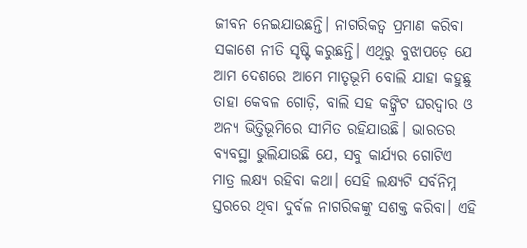ଜୀବନ ନେଇଯାଉଛନ୍ତି। ନାଗରିକତ୍ୱ ପ୍ରମାଣ କରିବା ସକାଶେ ନୀତି ସୃଷ୍ଟି କରୁଛନ୍ତି। ଏଥିରୁ ବୁଝାପଡ଼େ ଯେ ଆମ ଦେଶରେ ଆମେ ମାତୃଭୂମି ବୋଲି ଯାହା କହୁଛୁ ତାହା କେବଳ ଗୋଡ଼ି, ବାଲି ସହ କଙ୍କ୍ରିଟ ଘରଦ୍ୱାର ଓ ଅନ୍ୟ ଭିତ୍ତିଭୂମିରେ ସୀମିତ ରହିଯାଉଛି। ଭାରତର ବ୍ୟବସ୍ଥା ଭୁଲିଯାଉଛି ଯେ, ସବୁ କାର୍ଯ୍ୟର ଗୋଟିଏ ମାତ୍ର ଲକ୍ଷ୍ୟ ରହିବା କଥା। ସେହି ଲକ୍ଷ୍ୟଟି ସର୍ବନିମ୍ନ ସ୍ତରରେ ଥିବା ଦୁର୍ବଳ ନାଗରିକଙ୍କୁ ସଶକ୍ତ କରିବା। ଏହି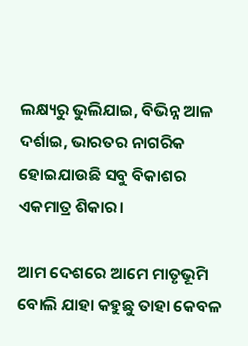ଲକ୍ଷ୍ୟରୁ ଭୁଲିଯାଇ, ବିଭିନ୍ନ ଆଳ ଦର୍ଶାଇ, ଭାରତର ନାଗରିକ ହୋଇଯାଉଛି ସବୁ ବିକାଶର ଏକମାତ୍ର ଶିକାର।

ଆମ ଦେଶରେ ଆମେ ମାତୃଭୂମି ବୋଲି ଯାହା କହୁଛୁ ତାହା କେବଳ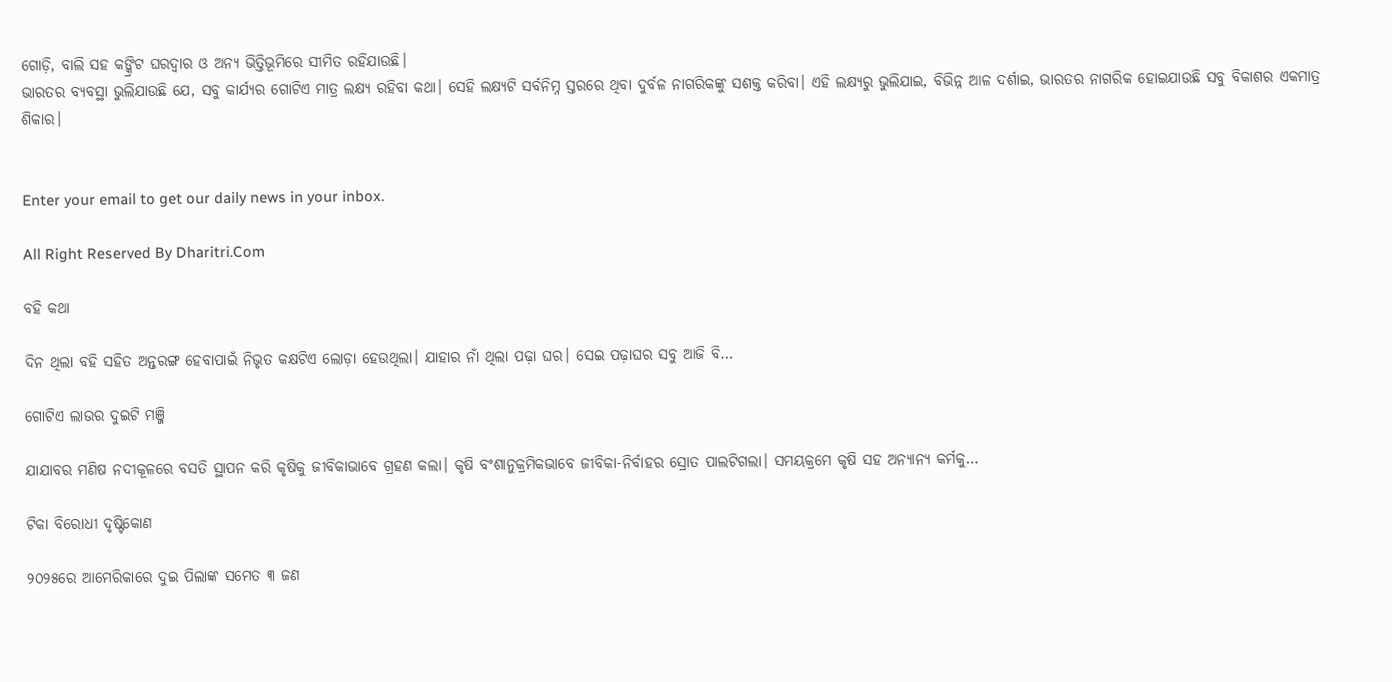ଗୋଡ଼ି, ବାଲି ସହ କଙ୍କ୍ରିଟ ଘରଦ୍ୱାର ଓ ଅନ୍ୟ ଭିତ୍ତିଭୂମିରେ ସୀମିତ ରହିଯାଉଛି।
ଭାରତର ବ୍ୟବସ୍ଥା ଭୁଲିଯାଉଛି ଯେ, ସବୁ କାର୍ଯ୍ୟର ଗୋଟିଏ ମାତ୍ର ଲକ୍ଷ୍ୟ ରହିବା କଥା। ସେହି ଲକ୍ଷ୍ୟଟି ସର୍ବନିମ୍ନ ସ୍ତରରେ ଥିବା ଦୁର୍ବଳ ନାଗରିକଙ୍କୁ ସଶକ୍ତ କରିବା। ଏହି ଲକ୍ଷ୍ୟରୁ ଭୁଲିଯାଇ, ବିଭିନ୍ନ ଆଳ ଦର୍ଶାଇ, ଭାରତର ନାଗରିକ ହୋଇଯାଉଛି ସବୁ ବିକାଶର ଏକମାତ୍ର ଶିକାର।


Enter your email to get our daily news in your inbox.

All Right Reserved By Dharitri.Com

ବହି କଥା

ଦିନ ଥିଲା ବହି ସହିତ ଅନ୍ତରଙ୍ଗ ହେବାପାଇଁ ନିଭୃତ କକ୍ଷଟିଏ ଲୋଡ଼ା ହେଉଥିଲା। ଯାହାର ନାଁ ଥିଲା ପଢ଼ା ଘର। ସେଇ ପଢ଼ାଘର ସବୁ ଆଜି ବି…

ଗୋଟିଏ ଲାଉର ଦୁଇଟି ମଞ୍ଜି

ଯାଯାବର ମଣିଷ ନଦୀକୂଳରେ ବସତି ସ୍ଥାପନ କରି କୃଷିକୁ ଜୀବିକାଭାବେ ଗ୍ରହଣ କଲା। କୃଷି ବଂଶାନୁକ୍ରମିକଭାବେ ଜୀବିକା-ନିର୍ବାହର ସ୍ରୋତ ପାଲଟିଗଲା। ସମୟକ୍ରମେ କୃଷି ସହ ଅନ୍ୟାନ୍ୟ କର୍ମକୁ…

ଟିକା ବିରୋଧୀ ଦୃଷ୍ଟିକୋଣ

୨୦୨୫ରେ ଆମେରିକାରେ ଦୁଇ ପିଲାଙ୍କ ସମେତ ୩ ଜଣ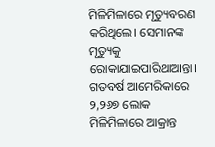ମିଳିମିଳାରେ ମୃତ୍ୟୁବରଣ କରିଥିଲେ। ସେମାନଙ୍କ ମୃତ୍ୟୁକୁ ରୋକାଯାଇପାରିଥାଆନ୍ତା। ଗତବର୍ଷ ଆମେରିକାରେ ୨,୨୬୭ ଲୋକ ମିଳିମିଳାରେ ଆକ୍ରାନ୍ତ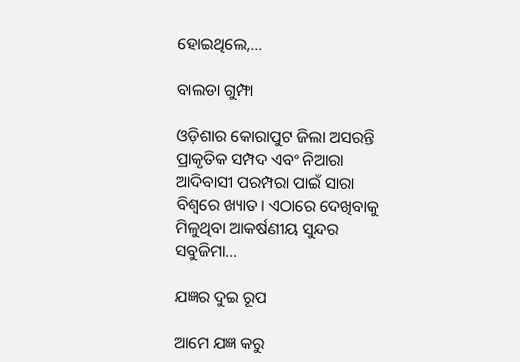ହୋଇଥିଲେ,…

ବାଲଡା ଗୁମ୍ଫା

ଓଡ଼ିଶାର କୋରାପୁଟ ଜିଲା ଅସରନ୍ତି ପ୍ରାକୃତିକ ସମ୍ପଦ ଏବଂ ନିଆରା ଆଦିବାସୀ ପରମ୍ପରା ପାଇଁ ସାରା ବିଶ୍ବରେ ଖ୍ୟାତ। ଏଠାରେ ଦେଖିବାକୁ ମିଳୁଥିବା ଆକର୍ଷଣୀୟ ସୁନ୍ଦର ସବୁଜିମା…

ଯଜ୍ଞର ଦୁଇ ରୂପ

ଆମେ ଯଜ୍ଞ କରୁ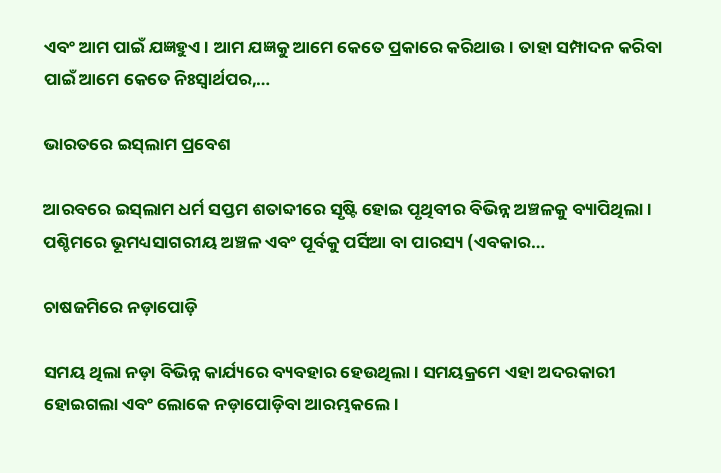ଏବଂ ଆମ ପାଇଁ ଯଜ୍ଞହୁଏ। ଆମ ଯଜ୍ଞକୁ ଆମେ କେତେ ପ୍ରକାରେ କରିଥାଉ। ତାହା ସମ୍ପାଦନ କରିବା ପାଇଁ ଆମେ କେତେ ନିଃସ୍ବାର୍ଥପର,…

ଭାରତରେ ଇସ୍‌ଲାମ ପ୍ରବେଶ

ଆରବରେ ଇସ୍‌ଲାମ ଧର୍ମ ସପ୍ତମ ଶତାବ୍ଦୀରେ ସୃଷ୍ଟି ହୋଇ ପୃଥିବୀର ବିଭିନ୍ନ ଅଞ୍ଚଳକୁ ବ୍ୟାପିଥିଲା। ପଶ୍ଚିମରେ ଭୂମଧ୍ୟସାଗରୀୟ ଅଞ୍ଚଳ ଏବଂ ପୂର୍ବକୁ ପର୍ସିଆ ବା ପାରସ୍ୟ (ଏବକାର…

ଚାଷଜମିରେ ନଡ଼ାପୋଡ଼ି

ସମୟ ଥିଲା ନଡ଼ା ବିଭିନ୍ନ କାର୍ଯ୍ୟରେ ବ୍ୟବହାର ହେଉଥିଲା। ସମୟକ୍ରମେ ଏହା ଅଦରକାରୀ ହୋଇଗଲା ଏବଂ ଲୋକେ ନଡ଼ାପୋଡ଼ିବା ଆରମ୍ଭକଲେ।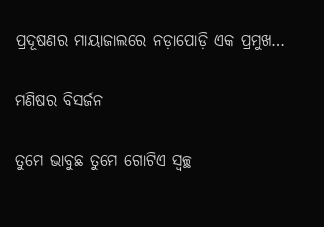ପ୍ରଦୂଷଣର ମାୟାଜାଲରେ ନଡ଼ାପୋଡ଼ି ଏକ ପ୍ରମୁଖ…

ମଣିଷର ବିସର୍ଜନ

ତୁମେ ଭାବୁଛ ତୁମେ ଗୋଟିଏ ସ୍ବଚ୍ଛ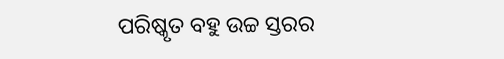ପରିଷ୍କୃତ ବହୁ ଉଚ୍ଚ ସ୍ତରର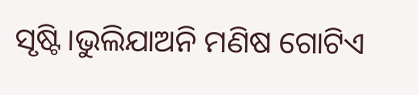ସୃଷ୍ଟି।ଭୁଲିଯାଅନି ମଣିଷ ଗୋଟିଏ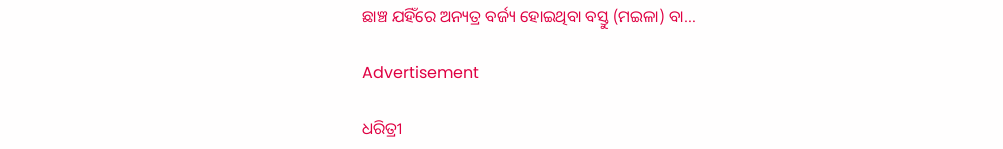ଛାଞ୍ଚ ଯହିଁରେ ଅନ୍ୟତ୍ର ବର୍ଜ୍ୟ ହୋଇଥିବା ବସ୍ତୁ (ମଇଳା) ବା…

Advertisement

ଧରିତ୍ରୀ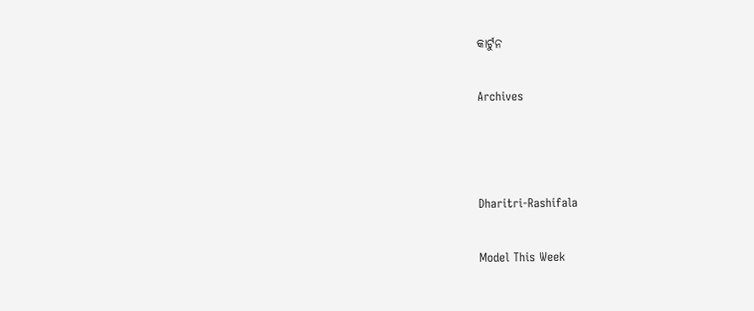କାର୍ଟୁନ

Archives



Dharitri-Rashifala

Model This Week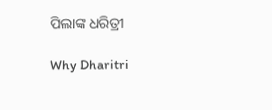ପିଲାଙ୍କ ଧରିତ୍ରୀ

Why Dharitri